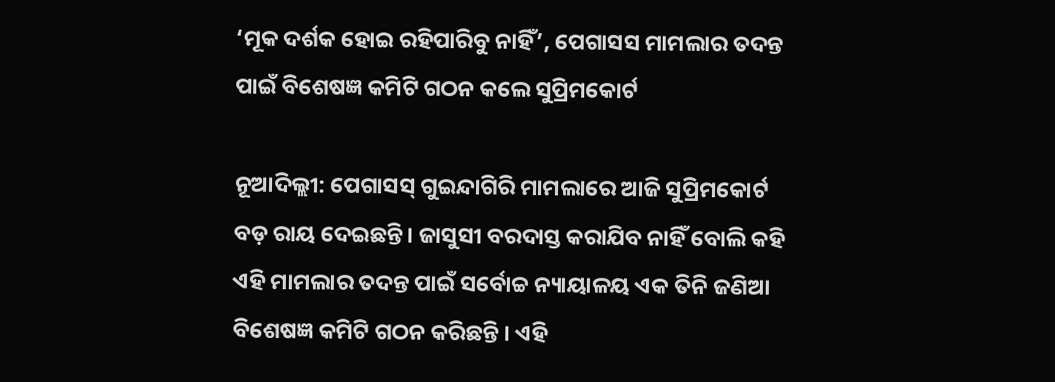‘ମୂକ ଦର୍ଶକ ହୋଇ ରହିପାରିବୁ ନାହିଁ’, ପେଗାସସ ମାମଲାର ତଦନ୍ତ ପାଇଁ ବିଶେଷଜ୍ଞ କମିଟି ଗଠନ କଲେ ସୁପ୍ରିମକୋର୍ଟ

ନୂଆଦିଲ୍ଲୀ: ପେଗାସସ୍ ଗୁଇନ୍ଦାଗିରି ମାମଲାରେ ଆଜି ସୁପ୍ରିମକୋର୍ଟ ବଡ଼ ରାୟ ଦେଇଛନ୍ତି। ଜାସୁସୀ ବରଦାସ୍ତ କରାଯିବ ନାହିଁ ବୋଲି କହି ଏହି ମାମଲାର ତଦନ୍ତ ପାଇଁ ସର୍ବୋଚ୍ଚ ନ୍ୟାୟାଳୟ ଏକ ତିନି ଜଣିଆ ବିଶେଷଜ୍ଞ କମିଟି ଗଠନ କରିଛନ୍ତି । ଏହି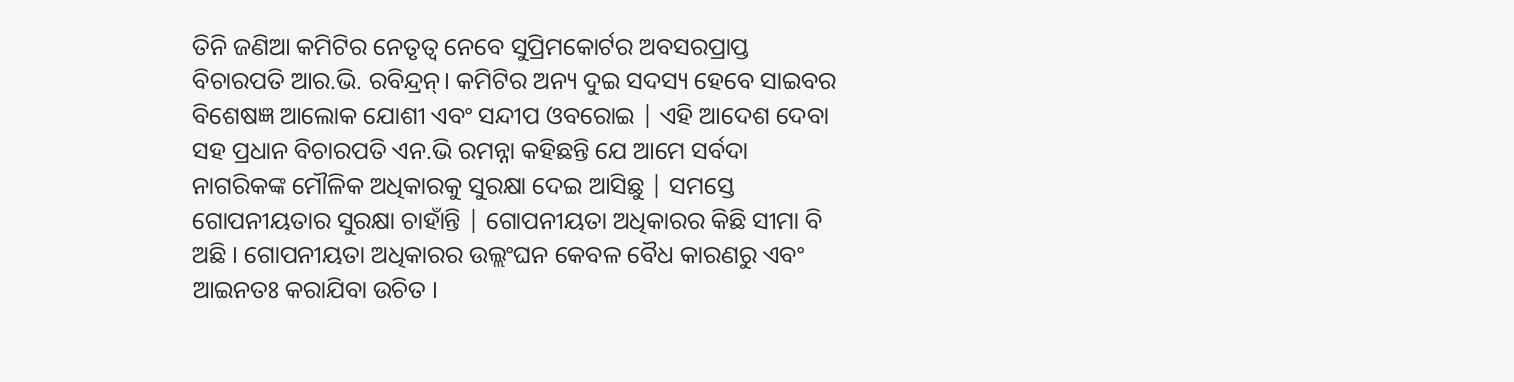ତିନି ଜଣିଆ କମିଟିର ନେତୃତ୍ବ ନେବେ ସୁପ୍ରିମକୋର୍ଟର ଅବସରପ୍ରାପ୍ତ ବିଚାରପତି ଆର.ଭି. ରବିନ୍ଦ୍ରନ୍। କମିଟିର ଅନ୍ୟ ଦୁଇ ସଦସ୍ୟ ହେବେ ସାଇବର ବିଶେଷଜ୍ଞ ଆଲୋକ ଯୋଶୀ ଏବଂ ସନ୍ଦୀପ ଓବରୋଇ | ଏହି ଆଦେଶ ଦେବା ସହ ପ୍ରଧାନ ବିଚାରପତି ଏନ.ଭି ରମନ୍ନା କହିଛନ୍ତି ଯେ ଆମେ ସର୍ବଦା ନାଗରିକଙ୍କ ମୌଳିକ ଅଧିକାରକୁ ସୁରକ୍ଷା ଦେଇ ଆସିଛୁ | ସମସ୍ତେ ଗୋପନୀୟତାର ସୁରକ୍ଷା ଚାହାଁନ୍ତି | ଗୋପନୀୟତା ଅଧିକାରର କିଛି ସୀମା ବି ଅଛି । ଗୋପନୀୟତା ଅଧିକାରର ଉଲ୍ଲଂଘନ କେବଳ ବୈଧ କାରଣରୁ ଏବଂ ଆଇନତଃ କରାଯିବା ଉଚିତ ‌।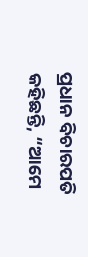ପ୍ରଧାନ ବିଚାରପତି କହିଛନ୍ତି, “ଆମେ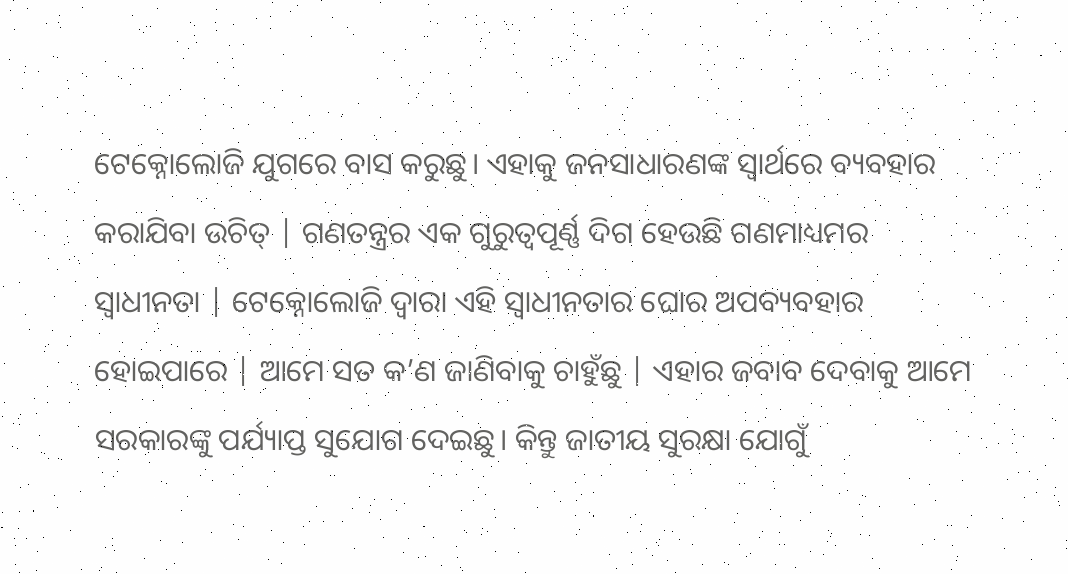ଟେକ୍ନୋଲୋଜି ଯୁଗରେ ବାସ କରୁଛୁ। ଏହାକୁ ଜନସାଧାରଣଙ୍କ ସ୍ୱାର୍ଥରେ ବ୍ୟବହାର କରାଯିବା ଉଚିତ୍ | ଗଣତନ୍ତ୍ରର ଏକ ଗୁରୁତ୍ୱପୂର୍ଣ୍ଣ ଦିଗ ହେଉଛି ଗଣମାଧ୍ୟମର ସ୍ୱାଧୀନତା | ଟେକ୍ନୋଲୋଜି ଦ୍ବାରା ଏହି ସ୍ବାଧୀନତାର ଘୋର ଅପବ୍ୟବହାର ହୋଇପାରେ | ଆମେ ସତ କ’ଣ ଜାଣିବାକୁ ଚାହୁଁଛୁ | ଏହାର ଜବାବ ଦେବାକୁ ଆମେ ସରକାରଙ୍କୁ ପର୍ଯ୍ୟାପ୍ତ ସୁଯୋଗ ଦେଇଛୁ। କିନ୍ତୁ ଜାତୀୟ ସୁରକ୍ଷା ଯୋଗୁଁ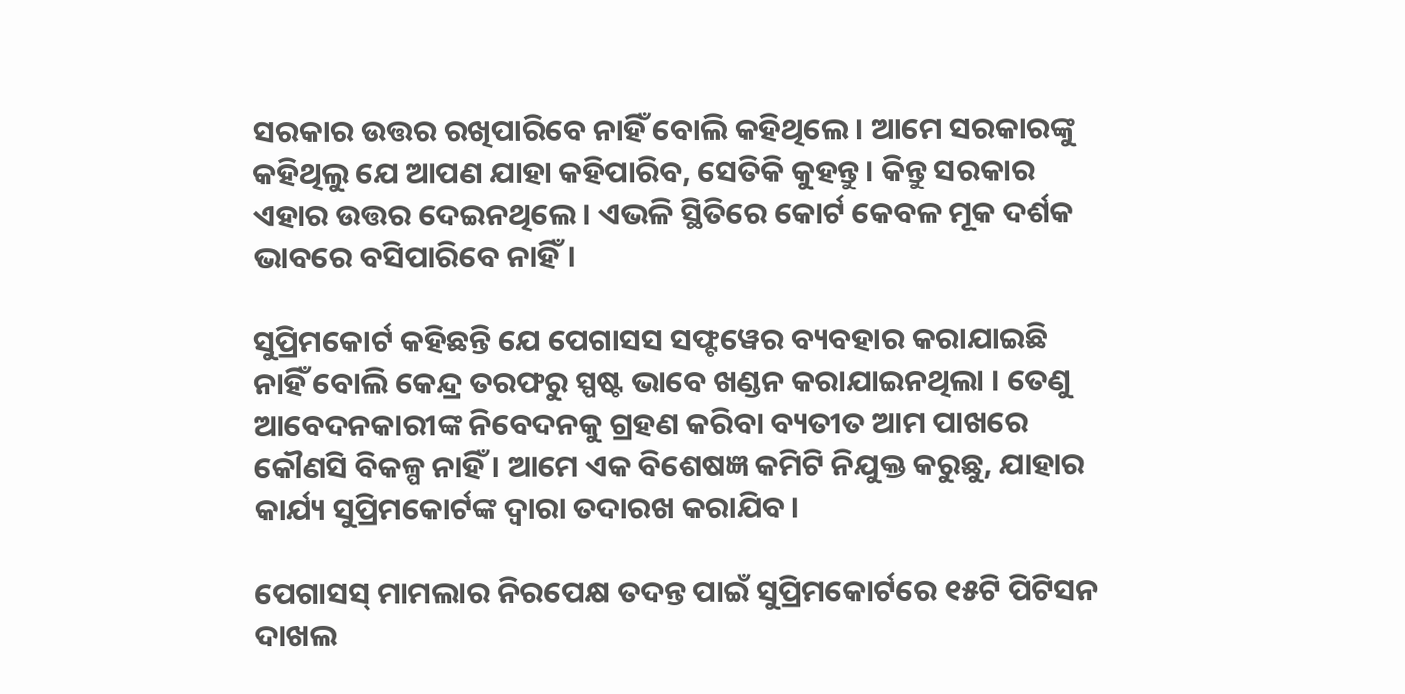ସରକାର ଉତ୍ତର ରଖିପାରିବେ ନାହିଁ ବୋଲି କହିଥିଲେ। ଆମେ ସରକାରଙ୍କୁ କହିଥିଲୁ ଯେ ଆପଣ ଯାହା କହିପାରିବ, ସେତିକି କୁହନ୍ତୁ। କିନ୍ତୁ ସରକାର ଏହାର ଉତ୍ତର ଦେଇନଥିଲେ। ଏଭଳି ସ୍ଥିତିରେ କୋର୍ଟ କେବଳ ମୂକ ଦର୍ଶକ ଭାବରେ ବସିପାରିବେ ନାହିଁ।

ସୁପ୍ରିମକୋର୍ଟ କହିଛନ୍ତି ଯେ ପେଗାସସ ସଫ୍ଟୱେର ବ୍ୟବହାର କରାଯାଇଛି ନାହିଁ ବୋଲି କେନ୍ଦ୍ର ତରଫରୁ ସ୍ପଷ୍ଟ ଭାବେ ଖଣ୍ଡନ କରାଯାଇନଥିଲା । ତେଣୁ ଆବେଦନକାରୀଙ୍କ ନିବେଦନକୁ ଗ୍ରହଣ କରିବା ବ୍ୟତୀତ ଆମ ପାଖରେ କୌଣସି ବିକଳ୍ପ ନାହିଁ । ଆମେ ଏକ ବିଶେଷଜ୍ଞ କମିଟି ନିଯୁକ୍ତ କରୁଛୁ, ଯାହାର କାର୍ଯ୍ୟ ସୁପ୍ରିମକୋର୍ଟଙ୍କ ଦ୍ଵାରା ତଦାରଖ କରାଯିବ।

ପେଗାସସ୍ ମାମଲାର ନିରପେକ୍ଷ ତଦନ୍ତ ପାଇଁ ସୁପ୍ରିମକୋର୍ଟରେ ୧୫ଟି ପିଟିସନ ଦାଖଲ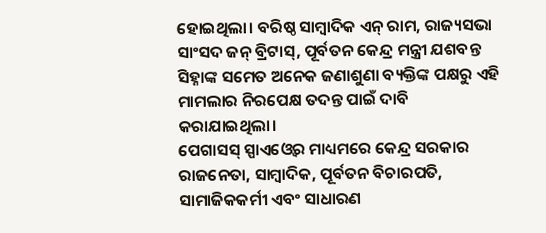ହୋଇଥିଲା। ବରିଷ୍ଠ ସାମ୍ବାଦିକ ଏନ୍ ରାମ, ରାଜ୍ୟସଭା ସାଂସଦ ଜନ୍ ବ୍ରିଟାସ୍, ପୂର୍ବତନ କେନ୍ଦ୍ର ମନ୍ତ୍ରୀ ଯଶବନ୍ତ ସିହ୍ନାଙ୍କ ସମେତ ଅନେକ ଜଣାଶୁଣା ବ୍ୟକ୍ତିଙ୍କ ପକ୍ଷରୁ ଏହି ମାମଲାର ନିରପେକ୍ଷ ତଦନ୍ତ ପାଇଁ ଦାବି କରାଯାଇଥିଲା।
ପେଗାସସ୍ ସ୍ପାଏଓ୍ବେର ମାଧ୍ୟମରେ କେନ୍ଦ୍ର ସରକାର ରାଜନେତା, ସାମ୍ବାଦିକ, ପୂର୍ବତନ ବିଚାରପତି, ସାମାଜିକକର୍ମୀ ଏବଂ ସାଧାରଣ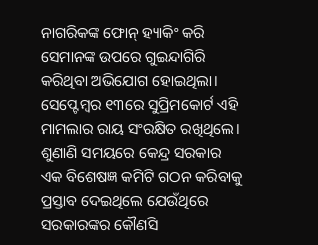ନାଗରିକଙ୍କ ଫୋନ୍ ହ୍ୟାକିଂ କରି ସେମାନଙ୍କ ଉପରେ ଗୁଇନ୍ଦାଗିରି କରିଥିବା ଅଭିଯୋଗ ହୋଇଥିଲା। ସେପ୍ଟେମ୍ବର ୧୩ରେ ସୁପ୍ରିମକୋର୍ଟ ଏହି ମାମଲାର ରାୟ ସଂରକ୍ଷିତ ରଖିଥିଲେ। ଶୁଣାଣି ସମୟରେ କେନ୍ଦ୍ର ସରକାର ଏକ ବିଶେଷଜ୍ଞ କମିଟି ଗଠନ କରିବାକୁ ପ୍ରସ୍ତାବ ଦେଇଥିଲେ ଯେଉଁଥିରେ ସରକାରଙ୍କର କୌଣସି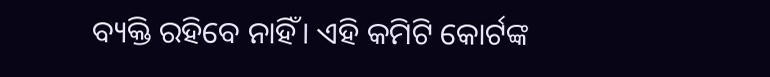ବ୍ୟକ୍ତି ରହିବେ ନାହିଁ। ଏହି କମିଟି କୋର୍ଟଙ୍କ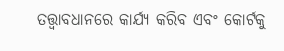ତତ୍ତ୍ୱାବଧାନରେ କାର୍ଯ୍ୟ କରିବ ଏବଂ କୋର୍ଟକୁ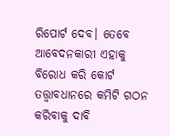ରିପୋର୍ଟ ଦେବ। ତେବେ ଆବେଦନକାରୀ ଏହାକୁ ବିରୋଧ କରି କୋର୍ଟ ତତ୍ତ୍ଵାବଧାନରେ କମିଟି ଗଠନ କରିବାକୁ ଦାବି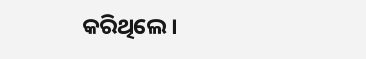କରିଥିଲେ।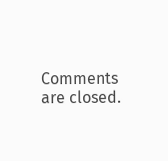Comments are closed.